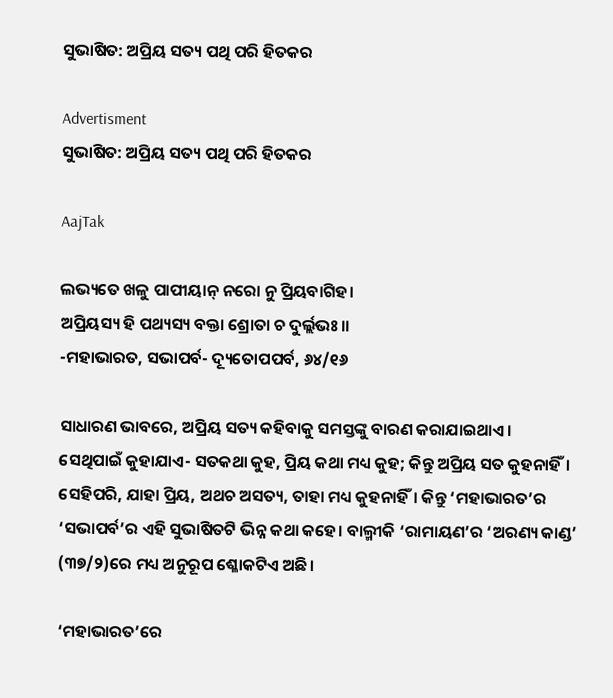ସୁଭାଷିତ: ଅପ୍ରିୟ ସତ୍ୟ ପଥି ପରି ହିତକର

Advertisment
ସୁଭାଷିତ: ଅପ୍ରିୟ ସତ୍ୟ ପଥି ପରି ହିତକର

AajTak

ଲଭ୍ୟତେ ଖଳୁ ପାପୀୟାନ୍ ନରୋ ନୁ ପ୍ରିୟବାଗିହ।
ଅପ୍ରିୟସ୍ୟ ହି ପଥ୍ୟସ୍ୟ ବକ୍ତା ଶ୍ରୋତା ଚ ଦୁର୍ଲ୍ଲଭଃ।।
-ମହାଭାରତ, ସଭାପର୍ବ- ଦ୍ୟୂତୋପପର୍ବ, ୬୪/୧୬

ସାଧାରଣ ଭାବରେ, ଅପ୍ରିୟ ସତ୍ୟ କହିବାକୁ ସମସ୍ତଙ୍କୁ ବାରଣ କରାଯାଇଥାଏ। ସେଥିପାଇଁ କୁହାଯାଏ- ସତକଥା କୁହ, ପ୍ରିୟ କଥା ମଧ୍ୟ କୁହ; କିନ୍ତୁ ଅପ୍ରିୟ ସତ କୁହନାହିଁ। ସେହିପରି, ଯାହା ପ୍ରିୟ, ଅଥଚ ଅସତ୍ୟ, ତାହା ମଧ୍ୟ କୁହନାହିଁ। କିନ୍ତୁ ‘ମହାଭାରତ’ର ‘ସଭାପର୍ବ’ର ଏହି ସୁଭାଷିତଟି ଭିନ୍ନ କଥା କହେ। ବାଲ୍ମୀକି ‘ରାମାୟଣ’ର ‘ଅରଣ୍ୟ କାଣ୍ଡ’ (୩୭/୨)ରେ ମଧ୍ୟ ଅନୁରୂପ ଶ୍ଳୋକଟିଏ ଅଛି।

‘ମହାଭାରତ’ରେ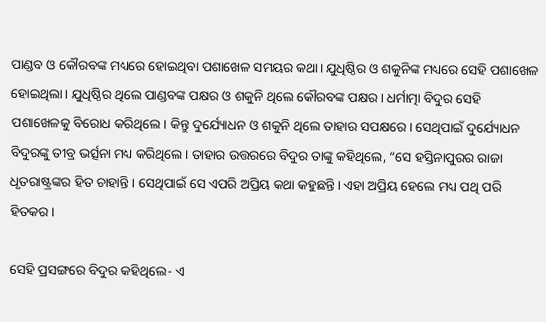ପାଣ୍ଡବ ଓ କୌରବଙ୍କ ମଧ୍ୟରେ ହୋଇଥିବା ପଶାଖେଳ ସମୟର କଥା। ଯୁଧିଷ୍ଠିର ଓ ଶକୁନିଙ୍କ ମଧ୍ୟରେ ସେହି ପଶାଖେଳ ହୋଇଥିଲା। ଯୁଧିଷ୍ଠିର ଥିଲେ ପାଣ୍ଡବଙ୍କ ପକ୍ଷର ଓ ଶକୁନି ଥିଲେ କୌରବଙ୍କ ପକ୍ଷର। ଧର୍ମାତ୍ମା ବିଦୁର ସେହି ପଶାଖେଳକୁ ବିରୋଧ କରିଥିଲେ। କିନ୍ତୁ ଦୁର୍ଯ୍ୟୋଧନ ଓ ଶକୁନି ଥିଲେ ତାହାର ସପକ୍ଷରେ। ସେଥିପାଇଁ ଦୁର୍ଯ୍ୟୋଧନ ବିଦୁରଙ୍କୁ ତୀବ୍ର ଭର୍ତ୍ସନା ମଧ୍ୟ କରିଥିଲେ। ତାହାର ଉତ୍ତରରେ ବିଦୁର ତାଙ୍କୁ କହିଥିଲେ, “ସେ ହସ୍ତିନାପୁରର ରାଜା ଧୃତରାଷ୍ଟ୍ରଙ୍କର ହିତ ଚାହାନ୍ତି। ସେଥିପାଇଁ ସେ ଏପରି ଅପ୍ରିୟ କଥା କହୁଛନ୍ତି। ଏହା ଅପ୍ରିୟ ହେଲେ ମଧ୍ୟ ପଥି ପରି ହିତକର।

ସେହି ପ୍ରସଙ୍ଗରେ ବିଦୁର କହିଥିଲେ- ଏ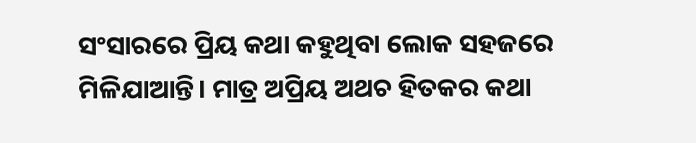ସଂସାରରେ ପ୍ରିୟ କଥା କହୁଥିବା ଲୋକ ସହଜରେ ମିଳିଯାଆନ୍ତି। ମାତ୍ର ଅପ୍ରିୟ ଅଥଚ ହିତକର କଥା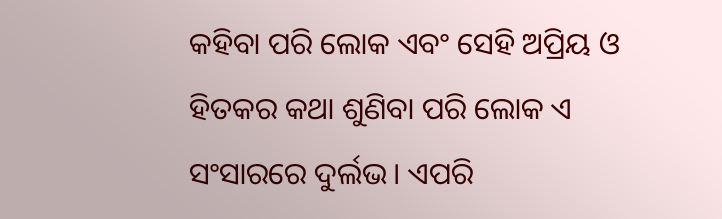କହିବା ପରି ଲୋକ ଏବଂ ସେହି ଅପ୍ରିୟ ଓ ହିତକର କଥା ଶୁଣିବା ପରି ଲୋକ ଏ ସଂସାରରେ ଦୁର୍ଲଭ। ଏପରି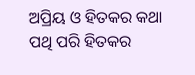ଅପ୍ରିୟ ଓ ହିତକର କଥା ପଥି ପରି ହିତକର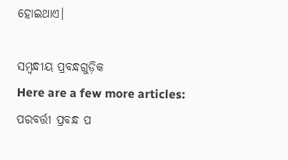ହୋଇଥାଏ।

ସମ୍ବନ୍ଧୀୟ ପ୍ରବନ୍ଧଗୁଡ଼ିକ
Here are a few more articles:
ପରବର୍ତ୍ତୀ ପ୍ରବନ୍ଧ ପ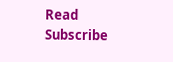Read
Subscribe